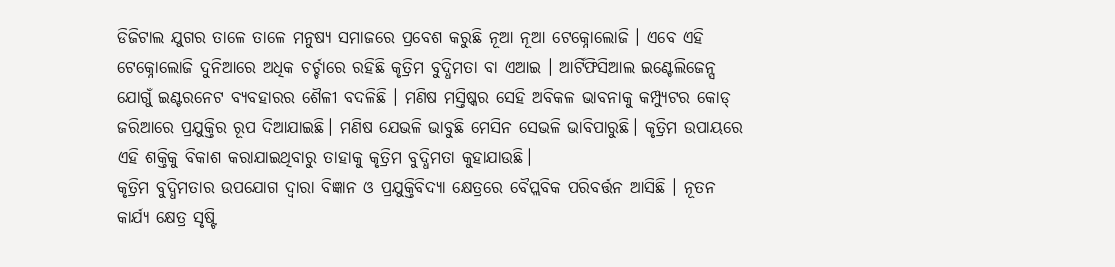ଡିଜିଟାଲ ଯୁଗର ତାଳେ ତାଳେ ମନୁଷ୍ୟ ସମାଜରେ ପ୍ରବେଶ କରୁଛି ନୂଆ ନୂଆ ଟେକ୍ନୋଲୋଜି । ଏବେ ଏହି ଟେକ୍ନୋଲୋଜି ଦୁନିଆରେ ଅଧିକ ଚର୍ଚ୍ଚାରେ ରହିଛି କୃତ୍ରିମ ବୁଦ୍ଧିମତା ବା ଏଆଇ । ଆର୍ଟିଫିସିଆଲ ଇଣ୍ଟେଲିଜେନ୍ସ ଯୋଗୁଁ ଇଣ୍ଟରନେଟ ବ୍ୟବହାରର ଶୈଳୀ ବଦଳିଛି । ମଣିଷ ମସ୍ତିଷ୍କର ସେହି ଅବିକଳ ଭାବନାକୁ କମ୍ପ୍ୟୁଟର କୋଡ୍ ଜରିଆରେ ପ୍ରଯୁକ୍ତିର ରୂପ ଦିଆଯାଇଛି। ମଣିଷ ଯେଭଳି ଭାବୁଛି ମେସିନ ସେଭଳି ଭାବିପାରୁଛି। କୃତ୍ରିମ ଉପାୟରେ ଏହି ଶକ୍ତିକୁ ବିକାଶ କରାଯାଇଥିବାରୁ ତାହାକୁ କୃତ୍ରିମ ବୁଦ୍ଧିମତା କୁହାଯାଉଛି।
କୃତ୍ରିମ ବୁଦ୍ଧିମତାର ଉପଯୋଗ ଦ୍ୱାରା ବିଜ୍ଞାନ ଓ ପ୍ରଯୁକ୍ତିବିଦ୍ୟା କ୍ଷେତ୍ରରେ ବୈପ୍ଲବିକ ପରିବର୍ତ୍ତନ ଆସିଛି । ନୂତନ କାର୍ଯ୍ୟ କ୍ଷେତ୍ର ସୃଷ୍ଟି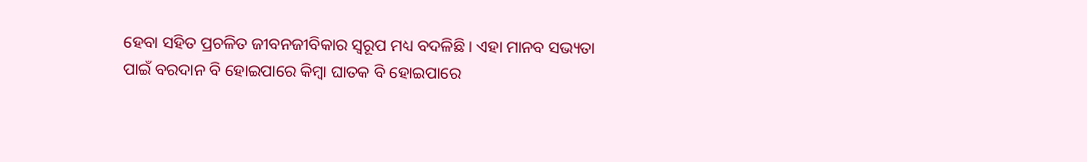ହେବା ସହିତ ପ୍ରଚଳିତ ଜୀବନଜୀବିକାର ସ୍ୱରୂପ ମଧ୍ୟ ବଦଳିଛି । ଏହା ମାନବ ସଭ୍ୟତା ପାଇଁ ବରଦାନ ବି ହୋଇପାରେ କିମ୍ବା ଘାତକ ବି ହୋଇପାରେ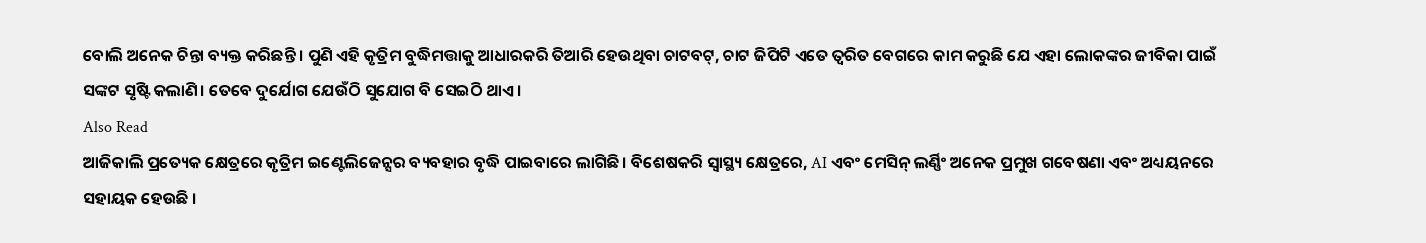ବୋଲି ଅନେକ ଚିନ୍ତା ବ୍ୟକ୍ତ କରିଛନ୍ତି । ପୁଣି ଏହି କୃତ୍ରିମ ବୁଦ୍ଧିମତ୍ତାକୁ ଆଧାରକରି ତିଆରି ହେଉଥିବା ଚାଟବଟ୍, ଚାଟ ଜିପିଟି ଏତେ ତ୍ୱରିତ ବେଗରେ କାମ କରୁଛି ଯେ ଏହା ଲୋକଙ୍କର ଜୀବିକା ପାଇଁ ସଙ୍କଟ ସୃଷ୍ଟି କଲାଣି। ତେବେ ଦୁର୍ଯୋଗ ଯେଉଁଠି ସୁଯୋଗ ବି ସେଇଠି ଥାଏ।
Also Read
ଆଜିକାଲି ପ୍ରତ୍ୟେକ କ୍ଷେତ୍ରରେ କୃତ୍ରିମ ଇଣ୍ଟେଲିଜେନ୍ସର ବ୍ୟବହାର ବୃଦ୍ଧି ପାଇବାରେ ଲାଗିଛି। ବିଶେଷକରି ସ୍ୱାସ୍ଥ୍ୟ କ୍ଷେତ୍ରରେ, AI ଏବଂ ମେସିନ୍ ଲର୍ଣ୍ଣିଂ ଅନେକ ପ୍ରମୁଖ ଗବେଷଣା ଏବଂ ଅଧ୍ୟୟନରେ ସହାୟକ ହେଉଛି ।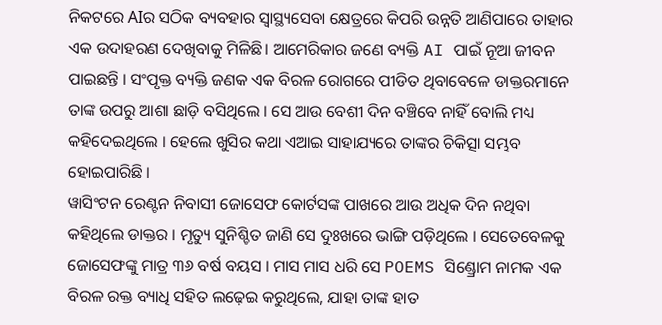ନିକଟରେ AIର ସଠିକ ବ୍ୟବହାର ସ୍ୱାସ୍ଥ୍ୟସେବା କ୍ଷେତ୍ରରେ କିପରି ଉନ୍ନତି ଆଣିପାରେ ତାହାର ଏକ ଉଦାହରଣ ଦେଖିବାକୁ ମିଳିଛି। ଆମେରିକାର ଜଣେ ବ୍ୟକ୍ତି AI ପାଇଁ ନୂଆ ଜୀବନ ପାଇଛନ୍ତି । ସଂପୃକ୍ତ ବ୍ୟକ୍ତି ଜଣକ ଏକ ବିରଳ ରୋଗରେ ପୀଡିତ ଥିବାବେଳେ ଡାକ୍ତରମାନେ ତାଙ୍କ ଉପରୁ ଆଶା ଛାଡ଼ି ବସିଥିଲେ । ସେ ଆଉ ବେଶୀ ଦିନ ବଞ୍ଚିବେ ନାହିଁ ବୋଲି ମଧ୍ୟ କହିଦେଇଥିଲେ । ହେଲେ ଖୁସିର କଥା ଏଆଇ ସାହାଯ୍ୟରେ ତାଙ୍କର ଚିକିତ୍ସା ସମ୍ଭବ ହୋଇପାରିଛି ।
ୱାସିଂଟନ ରେଣ୍ଟନ ନିବାସୀ ଜୋସେଫ କୋର୍ଟସଙ୍କ ପାଖରେ ଆଉ ଅଧିକ ଦିନ ନଥିବା କହିଥିଲେ ଡାକ୍ତର । ମୃତ୍ୟୁ ସୁନିଶ୍ଚିତ ଜାଣି ସେ ଦୁଃଖରେ ଭାଙ୍ଗି ପଡ଼ିଥିଲେ । ସେତେବେଳକୁ ଜୋସେଫଙ୍କୁ ମାତ୍ର ୩୬ ବର୍ଷ ବୟସ । ମାସ ମାସ ଧରି ସେ POEMS ସିଣ୍ଡ୍ରୋମ ନାମକ ଏକ ବିରଳ ରକ୍ତ ବ୍ୟାଧି ସହିତ ଲଢ଼େଇ କରୁଥିଲେ, ଯାହା ତାଙ୍କ ହାତ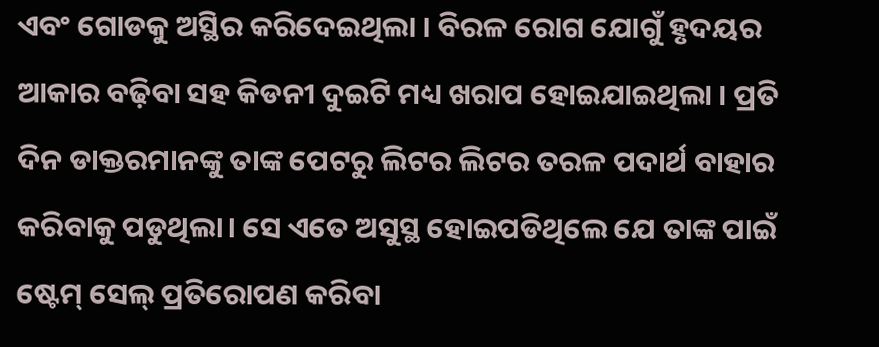ଏବଂ ଗୋଡକୁ ଅସ୍ଥିର କରିଦେଇଥିଲା । ବିରଳ ରୋଗ ଯୋଗୁଁ ହୃଦୟର ଆକାର ବଢ଼ିବା ସହ କିଡନୀ ଦୁଇଟି ମଧ୍ୟ ଖରାପ ହୋଇଯାଇଥିଲା । ପ୍ରତି ଦିନ ଡାକ୍ତରମାନଙ୍କୁ ତାଙ୍କ ପେଟରୁ ଲିଟର ଲିଟର ତରଳ ପଦାର୍ଥ ବାହାର କରିବାକୁ ପଡୁଥିଲା। ସେ ଏତେ ଅସୁସ୍ଥ ହୋଇପଡିଥିଲେ ଯେ ତାଙ୍କ ପାଇଁ ଷ୍ଟେମ୍ ସେଲ୍ ପ୍ରତିରୋପଣ କରିବା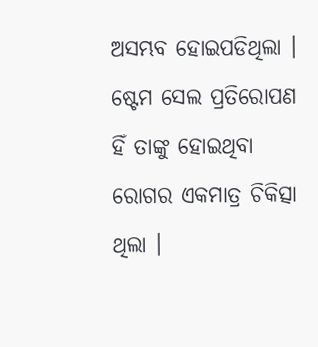ଅସମ୍ଭବ ହୋଇପଡିଥିଲା । ଷ୍ଟେମ ସେଲ ପ୍ରତିରୋପଣ ହିଁ ତାଙ୍କୁ ହୋଇଥିବା ରୋଗର ଏକମାତ୍ର ଚିକିତ୍ସା ଥିଲା ।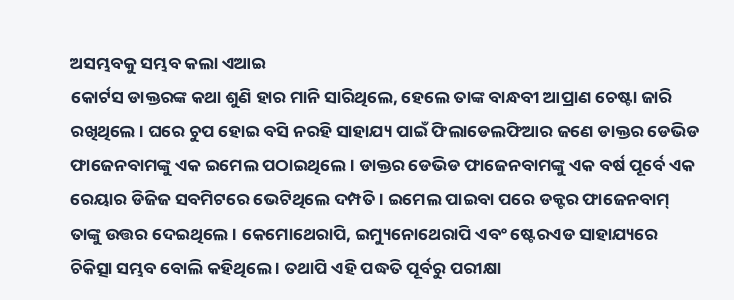ଅସମ୍ଭବକୁ ସମ୍ଭବ କଲା ଏଆଇ
କୋର୍ଟସ ଡାକ୍ତରଙ୍କ କଥା ଶୁଣି ହାର ମାନି ସାରିଥିଲେ, ହେଲେ ତାଙ୍କ ବାନ୍ଧବୀ ଆପ୍ରାଣ ଚେଷ୍ଟା ଜାରି ରଖିଥିଲେ । ଘରେ ଚୁପ ହୋଇ ବସି ନରହି ସାହାଯ୍ୟ ପାଇଁ ଫିଲାଡେଲଫିଆର ଜଣେ ଡାକ୍ତର ଡେଭିଡ ଫାଜେନବାମଙ୍କୁ ଏକ ଇମେଲ ପଠାଇଥିଲେ। ଡାକ୍ତର ଡେଭିଡ ଫାଜେନବାମଙ୍କୁ ଏକ ବର୍ଷ ପୂର୍ବେ ଏକ ରେୟାର ଡିଜିଜ ସବମିଟରେ ଭେଟିଥିଲେ ଦମ୍ପତି । ଇମେଲ ପାଇବା ପରେ ଡକ୍ଟର ଫାଜେନବାମ୍ ତାଙ୍କୁ ଉତ୍ତର ଦେଇଥିଲେ । କେମୋଥେରାପି, ଇମ୍ୟୁନୋଥେରାପି ଏବଂ ଷ୍ଟେରଏଡ ସାହାଯ୍ୟରେ ଚିକିତ୍ସା ସମ୍ଭବ ବୋଲି କହିଥିଲେ । ତଥାପି ଏହି ପଦ୍ଧତି ପୂର୍ବରୁ ପରୀକ୍ଷା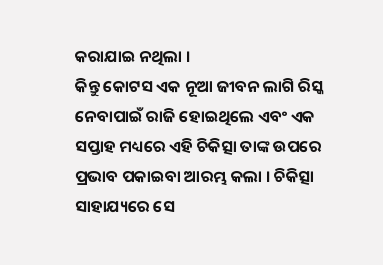କରାଯାଇ ନଥିଲା ।
କିନ୍ତୁ କୋଟସ ଏକ ନୂଆ ଜୀବନ ଲାଗି ରିସ୍କ ନେବାପାଇଁ ରାଜି ହୋଇଥିଲେ ଏବଂ ଏକ ସପ୍ତାହ ମଧ୍ୟରେ ଏହି ଚିକିତ୍ସା ତାଙ୍କ ଉପରେ ପ୍ରଭାବ ପକାଇବା ଆରମ୍ଭ କଲା । ଚିକିତ୍ସା ସାହାଯ୍ୟରେ ସେ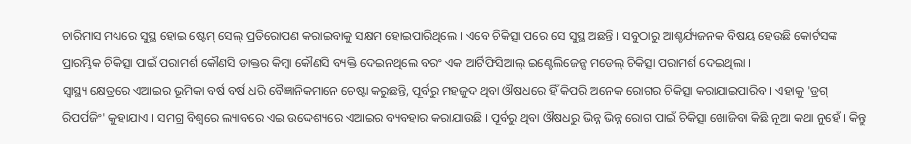ଚାରିମାସ ମଧ୍ୟରେ ସୁସ୍ଥ ହୋଇ ଷ୍ଟେମ୍ ସେଲ୍ ପ୍ରତିରୋପଣ କରାଇବାକୁ ସକ୍ଷମ ହୋଇପାରିଥିଲେ । ଏବେ ଚିକିତ୍ସା ପରେ ସେ ସୁସ୍ଥ ଅଛନ୍ତି । ସବୁଠାରୁ ଆଶ୍ଚର୍ଯ୍ୟଜନକ ବିଷୟ ହେଉଛି କୋର୍ଟସଙ୍କ ପ୍ରାରମ୍ଭିକ ଚିକିତ୍ସା ପାଇଁ ପରାମର୍ଶ କୌଣସି ଡାକ୍ତର କିମ୍ବା କୌଣସି ବ୍ୟକ୍ତି ଦେଇନଥିଲେ ବରଂ ଏକ ଆର୍ଟିଫିସିଆଲ୍ ଇଣ୍ଟେଲିଜେନ୍ସ ମଡେଲ୍ ଚିକିତ୍ସା ପରାମର୍ଶ ଦେଇଥିଲା ।
ସ୍ୱାସ୍ଥ୍ୟ କ୍ଷେତ୍ରରେ ଏଆଇର ଭୂମିକା ବର୍ଷ ବର୍ଷ ଧରି ବୈଜ୍ଞାନିକମାନେ ଚେଷ୍ଟା କରୁଛନ୍ତି, ପୂର୍ବରୁ ମହଜୁଦ ଥିବା ଔଷଧରେ ହିଁ କିପରି ଅନେକ ରୋଗର ଚିକିତ୍ସା କରାଯାଇପାରିବ । ଏହାକୁ 'ଡ୍ରଗ୍ ରିପର୍ପଜିଂ' କୁହାଯାଏ । ସମଗ୍ର ବିଶ୍ୱରେ ଲ୍ୟାବରେ ଏଇ ଉଦ୍ଦେଶ୍ୟରେ ଏଆଇର ବ୍ୟବହାର କରାଯାଉଛି । ପୂର୍ବରୁ ଥିବା ଔଷଧରୁ ଭିନ୍ନ ଭିନ୍ନ ରୋଗ ପାଇଁ ଚିକିତ୍ସା ଖୋଜିବା କିଛି ନୂଆ କଥା ନୁହେଁ । କିନ୍ତୁ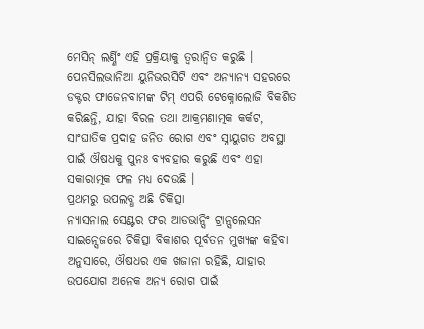ମେସିନ୍ ଲର୍ଣ୍ଣିଂ ଏହି ପ୍ରକ୍ରିୟାକୁ ତ୍ୱରାନ୍ୱିତ କରୁଛି ।
ପେନସିଲଭାନିଆ ୟୁନିଭରସିଟି ଏବଂ ଅନ୍ୟାନ୍ୟ ସହରରେ ଡକ୍ଟର ଫାଜେନବାମଙ୍କ ଟିମ୍ ଏପରି ଟେକ୍ନୋଲୋଜି ବିକଶିତ କରିଛନ୍ତି, ଯାହା ବିରଳ ତଥା ଆକ୍ରମଣାତ୍ମକ କର୍କଟ, ସାଂଘାତିକ ପ୍ରଦାହ ଜନିତ ରୋଗ ଏବଂ ସ୍ନାୟୁଗତ ଅବସ୍ଥା ପାଇଁ ଔଷଧକୁ ପୁନଃ ବ୍ୟବହାର କରୁଛି ଏବଂ ଏହା ସକାରାତ୍ମକ ଫଳ ମଧ୍ୟ ଦେଉଛି ।
ପ୍ରଥମରୁ ଉପଲବ୍ଧ ଅଛି ଚିକିତ୍ସା
ନ୍ୟାସନାଲ ସେଣ୍ଟର ଫର ଆଡଭାନ୍ସିଂ ଟ୍ରାନ୍ସଲେସନ ସାଇନ୍ସେଜରେ ଚିକିତ୍ସା ବିକାଶର ପୂର୍ବତନ ମୁଖ୍ୟଙ୍କ କହିବା ଅନୁସାରେ, ଔଷଧର ଏକ ଖଜାନା ରହିଛି, ଯାହାର ଉପଯୋଗ ଅନେକ ଅନ୍ୟ ରୋଗ ପାଇଁ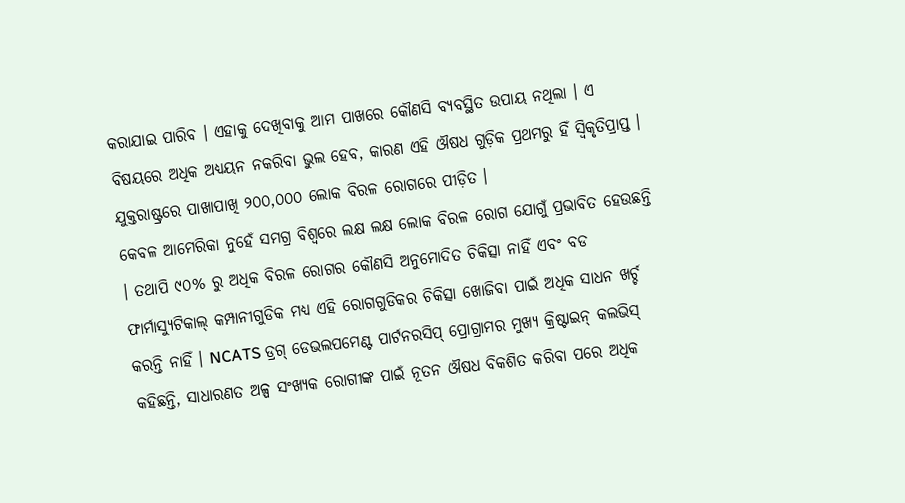କରାଯାଇ ପାରିବ । ଏହାକୁ ଦେଖିବାକୁ ଆମ ପାଖରେ କୌଣସି ବ୍ୟବସ୍ଥିତ ଉପାୟ ନଥିଲା । ଏ ବିଷୟରେ ଅଧିକ ଅଧ୍ୟୟନ ନକରିବା ଭୁଲ ହେବ, କାରଣ ଏହି ଔଷଧ ଗୁଡ଼ିକ ପ୍ରଥମରୁ ହିଁ ସ୍ୱିକୃତିପ୍ରାପ୍ତ । ଯୁକ୍ତରାଷ୍ଟ୍ରରେ ପାଖାପାଖି ୨୦୦,୦୦୦ ଲୋକ ବିରଳ ରୋଗରେ ପୀଡ଼ିତ ।
କେବଳ ଆମେରିକା ନୁହେଁ ସମଗ୍ର ବିଶ୍ୱରେ ଲକ୍ଷ ଲକ୍ଷ ଲୋକ ବିରଳ ରୋଗ ଯୋଗୁଁ ପ୍ରଭାବିତ ହେଉଛନ୍ତି । ତଥାପି ୯୦% ରୁ ଅଧିକ ବିରଳ ରୋଗର କୌଣସି ଅନୁମୋଦିତ ଚିକିତ୍ସା ନାହିଁ ଏବଂ ବଡ ଫାର୍ମାସ୍ୟୁଟିକାଲ୍ କମ୍ପାନୀଗୁଡିକ ମଧ୍ୟ ଏହି ରୋଗଗୁଡିକର ଚିକିତ୍ସା ଖୋଜିବା ପାଇଁ ଅଧିକ ସାଧନ ଖର୍ଚ୍ଚ କରନ୍ତି ନାହିଁ । NCATS ଡ୍ରଗ୍ ଡେଭଲପମେଣ୍ଟ ପାର୍ଟନରସିପ୍ ପ୍ରୋଗ୍ରାମର ମୁଖ୍ୟ କ୍ରିଷ୍ଟାଇନ୍ କଲଭିସ୍ କହିଛନ୍ତି, ସାଧାରଣତ ଅଳ୍ପ ସଂଖ୍ୟକ ରୋଗୀଙ୍କ ପାଇଁ ନୂତନ ଔଷଧ ବିକଶିତ କରିବା ପରେ ଅଧିକ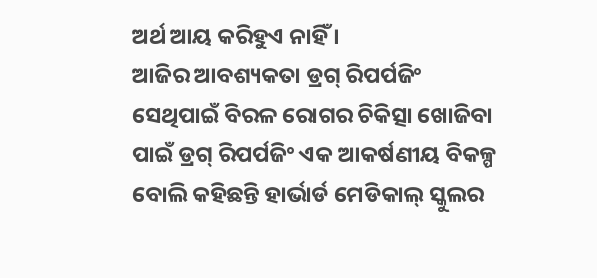ଅର୍ଥ ଆୟ କରିହୁଏ ନାହିଁ ।
ଆଜିର ଆବଶ୍ୟକତା ଡ୍ରଗ୍ ରିପର୍ପଜିଂ
ସେଥିପାଇଁ ବିରଳ ରୋଗର ଚିକିତ୍ସା ଖୋଜିବା ପାଇଁ ଡ୍ରଗ୍ ରିପର୍ପଜିଂ ଏକ ଆକର୍ଷଣୀୟ ବିକଳ୍ପ ବୋଲି କହିଛନ୍ତି ହାର୍ଭାର୍ଡ ମେଡିକାଲ୍ ସ୍କୁଲର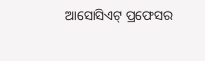ଆସୋସିଏଟ୍ ପ୍ରଫେସର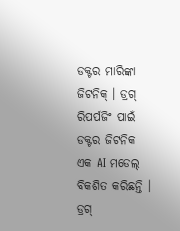ଡକ୍ଟର ମାରିଙ୍କା ଜିଟନିକ୍ । ଡ୍ରଗ୍ ରିପର୍ପଜିଂ ପାଇଁ ଡକ୍ଟର ଜିଟନିକ ଏକ AI ମଡେଲ୍ ବିକଶିତ କରିଛନ୍ତି । ଡ୍ରଗ୍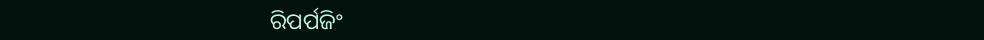ରିପର୍ପଜିଂ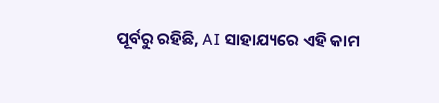ପୂର୍ବରୁ ରହିଛି, AI ସାହାଯ୍ୟରେ ଏହି କାମ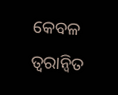କେବଳ ତ୍ୱରାନ୍ୱିତ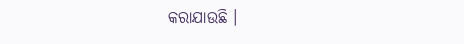କରାଯାଉଛି ।